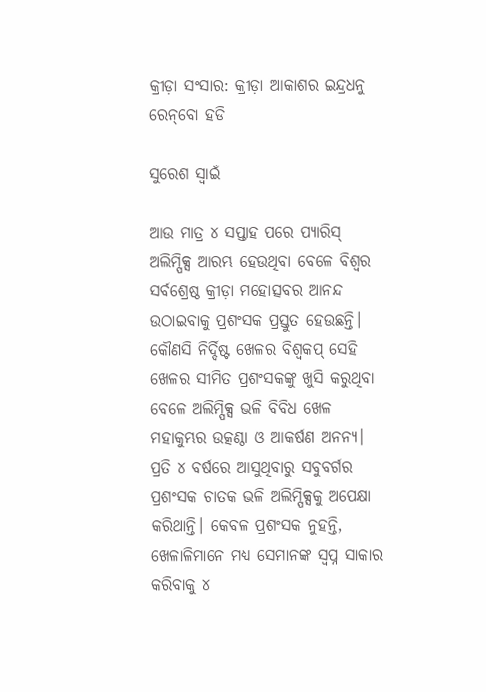କ୍ରୀଡ଼ା ସଂସାର: କ୍ରୀଡ଼ା ଆକାଶର ଇନ୍ଦ୍ରଧନୁ ରେନ୍‌ବୋ ହଡି

ସୁରେଶ ସ୍ବାଇଁ

ଆଉ ମାତ୍ର ୪ ସପ୍ତାହ ପରେ ପ୍ୟାରିସ୍‌ ଅଲିମ୍ପିକ୍ସ ଆରମ୍ଭ ହେଉଥିବା ବେଳେ ବିଶ୍ବର ସର୍ବଶ୍ରେଷ୍ଠ କ୍ରୀଡ଼ା ମହୋତ୍ସବର ଆନନ୍ଦ ଉଠାଇବାକୁ ପ୍ରଶଂସକ ପ୍ରସ୍ତୁତ ହେଉଛନ୍ତି।‌ କୌଣସି ନିର୍ଦ୍ଦିଷ୍ଟ ଖେଳର ବିଶ୍ବକପ୍‌ ସେହି ଖେଳର ସୀମିତ ପ୍ରଶଂସକଙ୍କୁ ଖୁସି କରୁଥିବା ବେଳେ ଅଲିମ୍ପିକ୍ସ ଭଳି ବିବିଧ‌ ଖେଳ ମହାକୁମ୍ଭର ଉତ୍କଣ୍ଠା ଓ ଆକର୍ଷଣ ଅନନ୍ୟ। ପ୍ରତି ୪ ବର୍ଷରେ ଆସୁଥିବାରୁ ସବୁବର୍ଗର ପ୍ରଶଂସକ ଚାତକ ଭଳି ଅଲିମ୍ପିକ୍ସକୁ ଅପେକ୍ଷା କରିଥାନ୍ତି। କେବଳ ପ୍ରଶଂସକ ନୁହନ୍ତି, ଖେଳାଳିମାନେ ମଧ୍ୟ ସେମାନଙ୍କ ସ୍ବପ୍ନ ସାକାର କରିବାକୁ ୪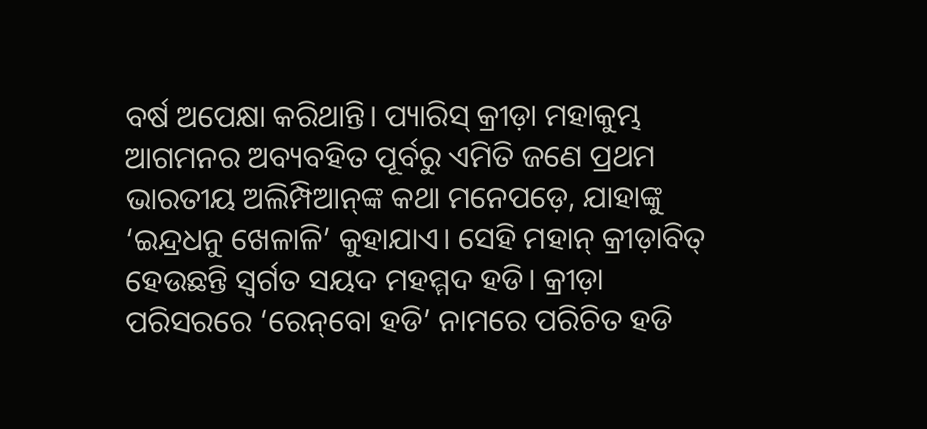ବର୍ଷ ଅପେକ୍ଷା କରିଥାନ୍ତି। ପ୍ୟାରିସ୍‌ କ୍ରୀଡ଼ା ମହାକୁମ୍ଭ ଆଗମନର ଅବ୍ୟବହିତ ପୂର୍ବରୁ ଏମିତି ଜଣେ ପ୍ରଥମ ଭାରତୀୟ ଅଲିମ୍ପିଆନ୍‌ଙ୍କ କଥା ମନେପଡ଼େ, ଯାହାଙ୍କୁ ‘ଇନ୍ଦ୍ରଧନୁ ଖେଳାଳି’ କୁହାଯାଏ। ସେହି ମହାନ୍‌ କ୍ରୀଡ଼ାବିତ୍‌ ହେଉଛନ୍ତି ସ୍ବର୍ଗତ ସୟଦ ମହମ୍ମଦ ହଡି। କ୍ରୀଡ଼ା ପରିସରରେ ‘ରେନ୍‌ବୋ ହଡି’ ନାମରେ ପରିଚିତ ହଡି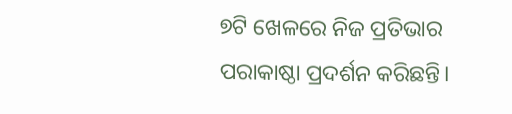୭ଟି ଖେଳରେ ନିଜ ପ୍ରତିଭାର ପରାକାଷ୍ଠା ପ୍ରଦର୍ଶନ କରିଛନ୍ତି।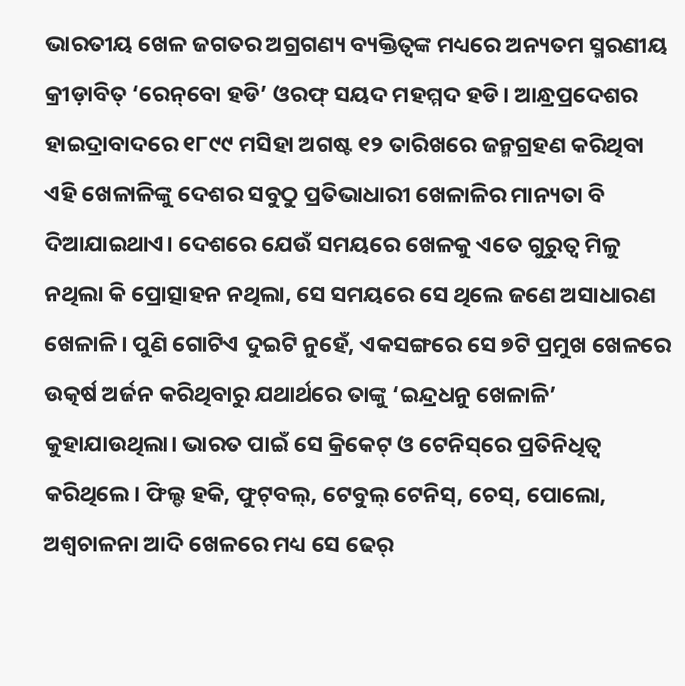ଭାରତୀୟ ଖେଳ ଜଗତର ଅଗ୍ରଗଣ୍ୟ ବ୍ୟକ୍ତିତ୍ବଙ୍କ ମଧ୍ୟରେ ଅନ୍ୟତମ ସ୍ମରଣୀୟ କ୍ରୀଡ଼ାବିତ୍‌ ‘ରେନ୍‌ବୋ ହଡି’ ଓରଫ୍‌ ସୟଦ ମହମ୍ମଦ ହଡି। ଆନ୍ଧ୍ରପ୍ରଦେଶର ହାଇଦ୍ରାବାଦରେ ୧୮୯୯ ମସିହା ଅଗଷ୍ଟ ୧୨ ତାରିଖରେ ଜନ୍ମଗ୍ରହଣ କରିଥିବା ଏହି ଖେଳାଳିଙ୍କୁ ଦେଶର ସବୁଠୁ ପ୍ରତିଭାଧାରୀ ଖେଳାଳିର ମାନ୍ୟତା ବି ଦିଆଯାଇଥାଏ। ଦେଶରେ ଯେଉଁ ସମୟରେ ‌ଖେଳକୁ ଏତେ ଗୁରୁତ୍ବ ମିଳୁ ନଥିଲା କି ପ୍ରୋତ୍ସାହନ ନଥିଲା, ସେ ସମୟରେ ‌ସେ ଥିଲେ ଜଣେ ଅସାଧାରଣ ଖେଳାଳି। ପୁଣି ଗୋଟିଏ ଦୁଇଟି ନୁହେଁ, ଏକସଙ୍ଗରେ ସେ ୭ଟି ପ୍ରମୁଖ‌ ଖେଳରେ ଉତ୍କର୍ଷ ଅର୍ଜନ କରିଥିବାରୁ ଯଥାର୍ଥରେ ତାଙ୍କୁ ‘ଇନ୍ଦ୍ରଧନୁ ଖେଳାଳି’ କୁହାଯାଉଥିଲା। ଭାରତ ପାଇଁ ସେ କ୍ରିକେଟ୍‌ ଓ ‌ଟେନିସ୍‌ରେ ପ୍ରତିନିଧିତ୍ବ କରିଥିଲେ। ଫିଲ୍ଡ ହକି, ଫୁଟ୍‌ବଲ୍‌, ଟେବୁଲ୍‌ ଟେନିସ୍‌, ଚେସ୍‌, ପୋଲୋ, ଅଶ୍ବଚାଳନା ଆଦି ‌ଖେଳରେ ମଧ୍ୟ ସେ ଢେର୍‌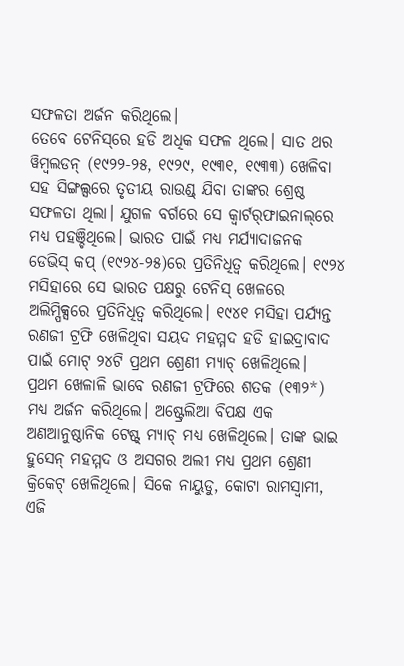ସଫଳତା ଅର୍ଜନ କରିଥିଲେ।
ତେବେ ଟେନିସ୍‌ରେ ହଡି ଅଧିକ ସଫଳ ଥିଲେ। ସାତ ଥର ୱିମ୍ବଲଡନ୍ (୧୯୨୨-୨୫, ୧୯୨୯, ୧୯୩୧, ୧୯୩୩) ଖେଳିବା ସହ ସିଙ୍ଗଲ୍ସରେ ତୃତୀୟ ରାଉଣ୍ଡ୍ ଯିବା ତାଙ୍କର ଶ୍ରେଷ୍ଠ ସଫଳତା ଥିଲା। ଯୁଗଳ ବର୍ଗରେ ସେ କ୍ବାର୍ଟର୍‌ଫାଇନାଲ୍‌ରେ ମଧ୍ୟ ପହଞ୍ଚିଥିଲେ। ଭାରତ ପାଇଁ ମଧ୍ୟ ମର୍ଯ୍ୟାଦାଜନକ ଡେଭିସ୍ କପ୍ (୧୯୨୪-୨୫)ରେ ପ୍ରତିନିଧିତ୍ବ କରିଥିଲେ। ୧୯୨୪ ମସିହାରେ ସେ ଭାରତ ପକ୍ଷରୁ ଟେନିସ୍‌ ଖେଳରେ ଅଲିମ୍ପିକ୍ସରେ ପ୍ରତିନିଧିତ୍ବ କରିଥିଲେ। ୧୯୪୧ ମସିହା ପର୍ଯ୍ୟନ୍ତ ରଣଜୀ ଟ୍ରଫି ଖେଳିଥିବା ସୟଦ ମହମ୍ମଦ ହଡ‌ି ହାଇଦ୍ରାବାଦ ପାଇଁ ମୋଟ୍‌ ୨୪ଟି ପ୍ରଥମ ଶ୍ରେଣୀ ମ୍ୟାଚ୍‌ ଖେଳିଥିଲେ। ପ୍ରଥମ ଖେଳାଳି ଭାବେ ରଣଜୀ ଟ୍ରଫିରେ ଶତକ (୧୩୨*) ମଧ୍ୟ ଅର୍ଜନ କରିଥିଲେ। ଅଷ୍ଟ୍ରେଲିଆ ବିପକ୍ଷ ଏକ ଅଣଆନୁଷ୍ଠାନିକ ଟେଷ୍ଟ୍ ମ୍ୟାଚ୍‌ ମଧ୍ୟ ଖେଳିଥିଲେ। ତାଙ୍କ ଭାଇ ହୁସେନ୍‌ ମହମ୍ମଦ ଓ ଅସଗର ଅଲୀ ମଧ୍ୟ ପ୍ରଥମ ଶ୍ରେଣୀ କ୍ରିକେଟ୍ ଖେଳିଥିଲେ। ସିକେ ନାୟୁଡୁ, କୋଟା ରାମସ୍ବାମୀ, ଏଜି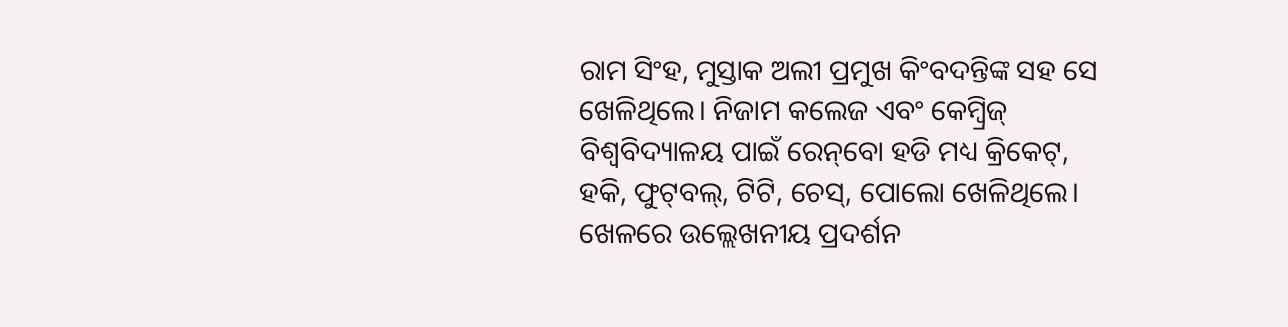ରାମ ସିଂହ, ମୁସ୍ତାକ ଅଲୀ ପ୍ରମୁଖ କିଂବଦନ୍ତିଙ୍କ ସହ ସେ ଖେଳିଥିଲେ। ନିଜାମ କଲେଜ ଏବଂ କେମ୍ବ୍ରିଜ୍‌ ବିଶ୍ବବିଦ୍ୟାଳୟ ପାଇଁ ରେନ୍‌ବୋ ହଡି ମଧ୍ୟ କ୍ରିକେଟ୍‌, ହକି, ଫୁଟ୍‌ବଲ୍‌, ଟିଟି, ଚେସ୍‌, ପୋଲୋ ଖେଳିଥିଲେ। ଖେଳରେ ଉଲ୍ଲେଖନୀୟ ପ୍ରଦର୍ଶନ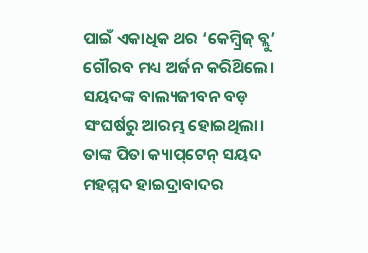ପାଇଁ ଏକାଧିକ ଥର ‘କେମ୍ବ୍ରିଜ୍ ବ୍ଲୁ‌’ ଗୌରବ ମଧ୍ୟ ଅର୍ଜନ କରିଥ‌ିଲେ।
ସୟଦଙ୍କ ବାଲ୍ୟଜୀବନ ବଡ଼ ସଂଘର୍ଷରୁ ଆରମ୍ଭ ହୋଇଥିଲା। ତାଙ୍କ ପିତା କ୍ୟାପ୍‌ଟେନ୍‌ ସୟଦ ମହମ୍ମଦ ହାଇଦ୍ରାବାଦର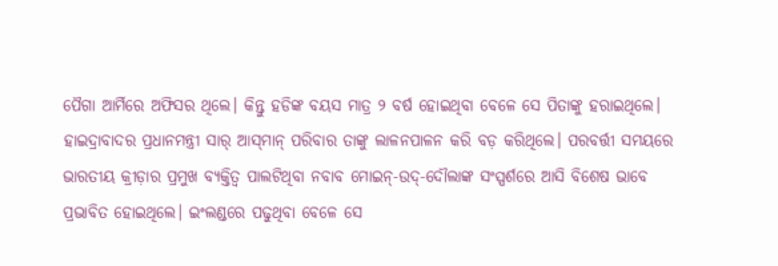ପୈଗା ଆର୍ମିରେ ଅଫିସର ଥିଲେ। କିନ୍ତୁ ହଡିଙ୍କ ବୟସ ମାତ୍ର ୨ ବର୍ଷ ହୋଇଥିବା ବେଳେ ସେ ପିତାଙ୍କୁ ହରାଇଥିଲେ। ହାଇଦ୍ରାବାଦର ପ୍ରଧାନମନ୍ତ୍ରୀ ସାର୍‌ ଆସ୍‌ମାନ୍‌ ପରିବାର ତାଙ୍କୁ ଲାଳନପାଳନ କରି ବଡ଼ କରିଥିଲେ। ପରବର୍ତ୍ତୀ ସମୟରେ ଭାରତୀୟ କ୍ରୀଡ଼ାର ପ୍ରମୁଖ ବ୍ୟକ୍ତିତ୍ବ ପାଲଟିଥିବା ନବାବ ମୋଇନ୍-ଉଦ୍‌-ଦୌଲାଙ୍କ ସଂସ୍ପର୍ଶରେ ଆସି ବିଶେଷ ଭାବେ ପ୍ରଭାବିତ ହୋଇଥିଲେ। ଇଂଲଣ୍ଡରେ ପଢୁଥିବା ବେଳେ ସେ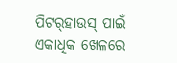ପିଟର୍‌ହାଉସ୍ ପାଇଁ ଏକାଧିକ ଖେଳରେ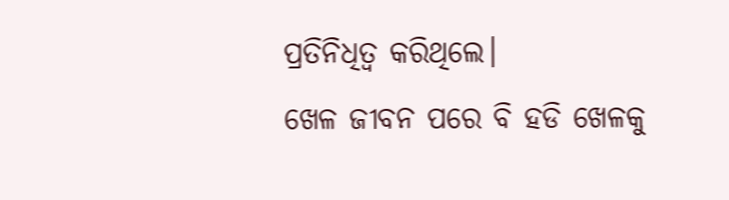ପ୍ରତିନିଧିତ୍ବ କରିଥିଲେ।
ଖେଳ ଜୀବନ ପରେ ବି ହଡି ଖେଳକୁ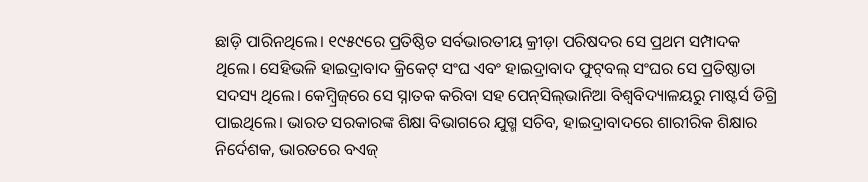ଛାଡ଼ି ପାରିନଥିଲେ। ୧୯୫୯ରେ ପ୍ରତିଷ୍ଠିତ ସର୍ବଭାରତୀୟ କ୍ରୀଡ଼ା ପରିଷଦର ସେ ପ୍ରଥମ ସମ୍ପାଦକ ଥିଲେ। ସେହିଭଳି ହାଇଦ୍ରାବାଦ କ୍ରିକେଟ୍ ସଂଘ ଏବଂ ହାଇଦ୍ରାବାଦ ଫୁଟ୍‌ବଲ୍ ସଂଘର ସେ ପ୍ରତିଷ୍ଠାତା ସଦସ୍ୟ ଥିଲେ। କେମ୍ବ୍ରିଜ୍‌ରେ ସେ ସ୍ନାତକ କରିବା ସହ ପେନ୍‌ସିଲ୍‌ଭାନିଆ ବିଶ୍ବବିଦ୍ୟାଳୟରୁ ମାଷ୍ଟର୍ସ ଡିଗ୍ରି ପାଇଥିଲେ। ଭାରତ ସରକାରଙ୍କ ଶିକ୍ଷା ବିଭାଗରେ ଯୁଗ୍ମ ସଚିବ, ହାଇଦ୍ରାବାଦରେ ଶାରୀରିକ ଶିକ୍ଷାର ନିର୍ଦେଶକ, ଭାରତରେ ବଏଜ୍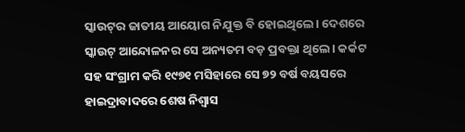ସ୍କାଉଟ୍‌ର ଜାତୀୟ ଆୟୋଗ ନିଯୁକ୍ତ ବି ହୋଇଥିଲେ। ଦେଶରେ ସ୍କାଉଟ୍ ଆନ୍ଦୋଳନର ସେ ଅନ୍ୟତମ ବଡ଼ ପ୍ରବକ୍ତା ଥିଲେ। କର୍କଟ ସହ ସଂଗ୍ରାମ କରି ୧୯୭୧ ମସିହାରେ ସେ ୭୨ ବର୍ଷ ବୟସରେ ହାଇଦ୍ରାବାଦରେ ଶେଷ ନିଶ୍ବାସ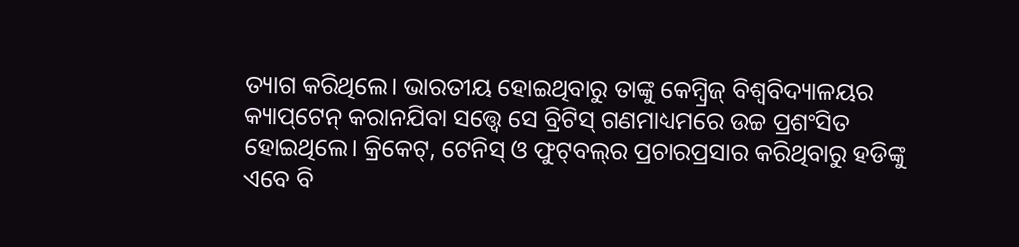ତ୍ୟାଗ କରିଥିଲେ। ଭାରତୀୟ ହୋଇଥିବାରୁ ତାଙ୍କୁ କେମ୍ବ୍ରିଜ୍ ବିଶ୍ବବିଦ୍ୟାଳୟର କ୍ୟାପ୍‌ଟେନ୍ କରାନଯିବା ସତ୍ତ୍ବେ ସେ ବ୍ରିଟିସ୍ ଗଣମାଧ୍ୟମରେ ଉଚ୍ଚ ପ୍ରଶଂସିତ ହୋଇଥିଲେ। କ୍ରିକେଟ୍‌, ଟେନିସ୍‌ ଓ ଫୁଟ୍‌ବଲ୍‌ର ପ୍ରଚାରପ୍ରସାର କରିଥିବାରୁ ହଡିଙ୍କୁ ଏବେ ବି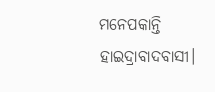ମନେପକାନ୍ତି ହାଇଦ୍ରାବାଦବାସୀ।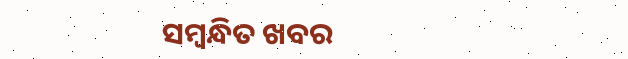ସମ୍ବନ୍ଧିତ ଖବର